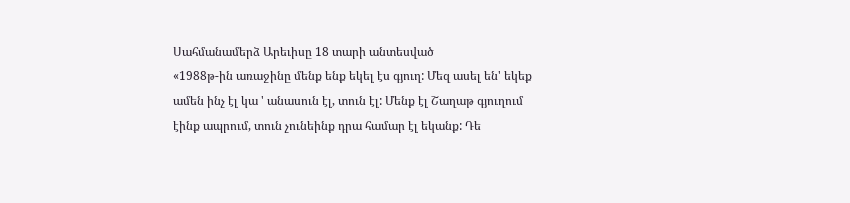Սահմանամերձ Արեւիսը 18 տարի անտեսված
«1988թ-ին առաջինը մենք ենք եկել էս գյուղ: Մեզ ասել են' եկեք ամեն ինչ էլ կա ' անասուն էլ, տուն էլ: Մենք էլ Շաղաթ գյուղում էինք ապրում, տուն չունեինք դրա համար էլ եկանք: Դե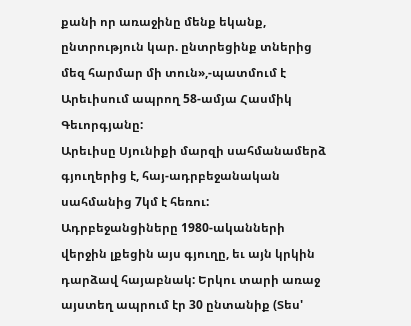քանի որ առաջինը մենք եկանք, ընտրություն կար. ընտրեցինք տներից մեզ հարմար մի տուն»,-պատմում է Արեւիսում ապրող 58-ամյա Հասմիկ Գեւորգյանը:
Արեւիսը Սյունիքի մարզի սահմանամերձ գյուղերից է, հայ-ադրբեջանական սահմանից 7կմ է հեռու: Ադրբեջանցիները 1980-ականների վերջին լքեցին այս գյուղը, եւ այն կրկին դարձավ հայաբնակ: Երկու տարի առաջ այստեղ ապրում էր 30 ընտանիք (Տես'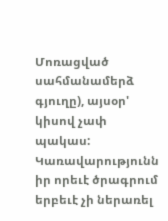Մոռացված սահմանամերձ գյուղը), այսօր' կիսով չափ պակաս:
Կառավարությունն իր որեւէ ծրագրում երբեւէ չի ներառել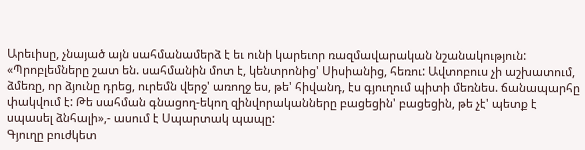Արեւիսը, չնայած այն սահմանամերձ է եւ ունի կարեւոր ռազմավարական նշանակություն:
«Պրոբլեմները շատ են. սահմանին մոտ է, կենտրոնից' Սիսիանից, հեռու: Ավտոբուս չի աշխատում, ձմեռը, որ ձյունը դրեց, ուրեմն վերջ' առողջ ես, թե' հիվանդ, էս գյուղում պիտի մեռնես. ճանապարհը փակվում է: Թե սահման գնացող-եկող զինվորականները բացեցին' բացեցին, թե չէ' պետք է սպասել ձնհալի»,- ասում է Սպարտակ պապը:
Գյուղը բուժկետ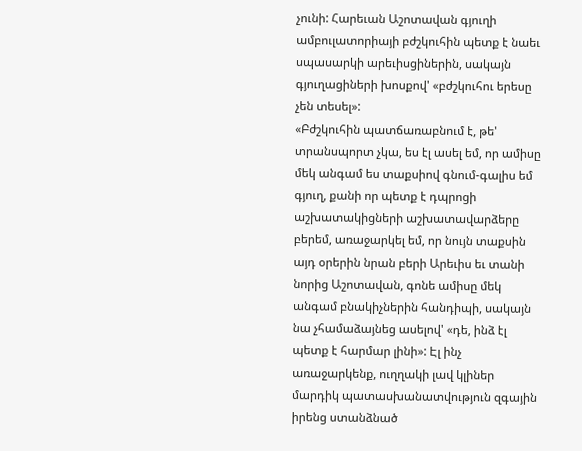չունի: Հարեւան Աշոտավան գյուղի ամբուլատորիայի բժշկուհին պետք է նաեւ սպասարկի արեւիսցիներին, սակայն գյուղացիների խոսքով' «բժշկուհու երեսը չեն տեսել»:
«Բժշկուհին պատճառաբնում է, թե' տրանսպորտ չկա, ես էլ ասել եմ, որ ամիսը մեկ անգամ ես տաքսիով գնում-գալիս եմ գյուղ, քանի որ պետք է դպրոցի աշխատակիցների աշխատավարձերը բերեմ, առաջարկել եմ, որ նույն տաքսին այդ օրերին նրան բերի Արեւիս եւ տանի նորից Աշոտավան, գոնե ամիսը մեկ անգամ բնակիչներին հանդիպի, սակայն նա չհամաձայնեց ասելով' «դե, ինձ էլ պետք է հարմար լինի»: Էլ ինչ առաջարկենք, ուղղակի լավ կլիներ մարդիկ պատասխանատվություն զգային իրենց ստանձնած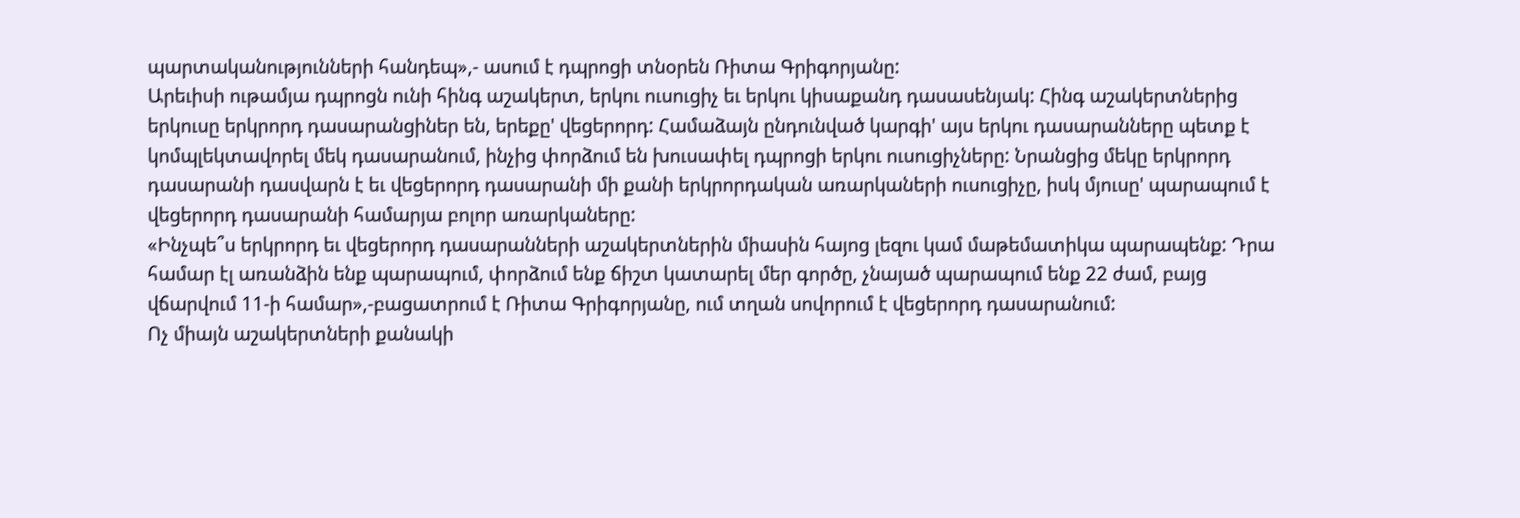պարտականությունների հանդեպ»,- ասում է դպրոցի տնօրեն Ռիտա Գրիգորյանը:
Արեւիսի ութամյա դպրոցն ունի հինգ աշակերտ, երկու ուսուցիչ եւ երկու կիսաքանդ դասասենյակ: Հինգ աշակերտներից երկուսը երկրորդ դասարանցիներ են, երեքը' վեցերորդ: Համաձայն ընդունված կարգի' այս երկու դասարանները պետք է կոմպլեկտավորել մեկ դասարանում, ինչից փորձում են խուսափել դպրոցի երկու ուսուցիչները: Նրանցից մեկը երկրորդ դասարանի դասվարն է եւ վեցերորդ դասարանի մի քանի երկրորդական առարկաների ուսուցիչը, իսկ մյուսը' պարապում է վեցերորդ դասարանի համարյա բոլոր առարկաները:
«Ինչպե՞ս երկրորդ եւ վեցերորդ դասարանների աշակերտներին միասին հայոց լեզու կամ մաթեմատիկա պարապենք: Դրա համար էլ առանձին ենք պարապում, փորձում ենք ճիշտ կատարել մեր գործը, չնայած պարապում ենք 22 ժամ, բայց վճարվում 11-ի համար»,-բացատրում է Ռիտա Գրիգորյանը, ում տղան սովորում է վեցերորդ դասարանում:
Ոչ միայն աշակերտների քանակի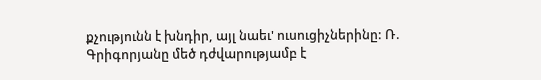քչությունն է խնդիր, այլ նաեւ' ուսուցիչներինը: Ռ. Գրիգորյանը մեծ դժվարությամբ է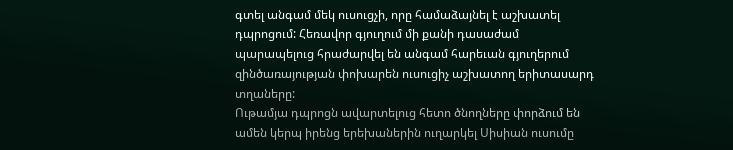գտել անգամ մեկ ուսուցչի, որը համաձայնել է աշխատել դպրոցում: Հեռավոր գյուղում մի քանի դասաժամ պարապելուց հրաժարվել են անգամ հարեւան գյուղերում զինծառայության փոխարեն ուսուցիչ աշխատող երիտասարդ տղաները:
Ութամյա դպրոցն ավարտելուց հետո ծնողները փորձում են ամեն կերպ իրենց երեխաներին ուղարկել Սիսիան ուսումը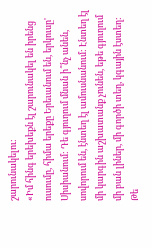շարունակելու:
«Իմ հինգ երեխեքն էլ շարունակել են իրենց ուսումը, հիմա երեքը Երեւանում են, երկուսը' Սիսիանում: Դե գյուղում մնան ի՞նչ անեն, սովորում են, էնտեղ էլ ամուսնանում: Էնտեղ էլ մի կարգին աշխատանք չունեն, եթե գյուղում մի բան լիներ, մի գործի տեղ, կգային էստեղ: Թե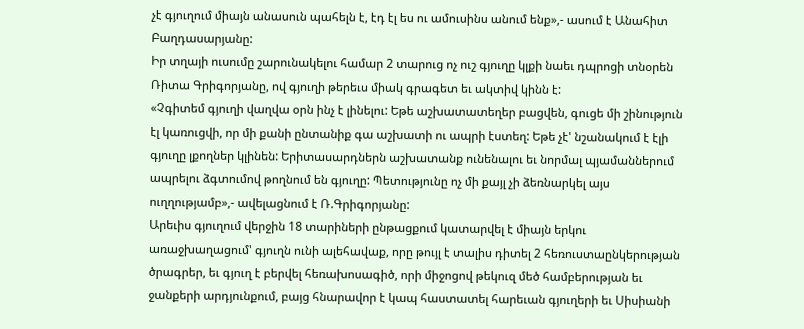չէ գյուղում միայն անասուն պահելն է, էդ էլ ես ու ամուսինս անում ենք»,- ասում է Անահիտ Բաղդասարյանը:
Իր տղայի ուսումը շարունակելու համար 2 տարուց ոչ ուշ գյուղը կլքի նաեւ դպրոցի տնօրեն Ռիտա Գրիգորյանը, ով գյուղի թերեւս միակ գրագետ եւ ակտիվ կինն է:
«Չգիտեմ գյուղի վաղվա օրն ինչ է լինելու: Եթե աշխատատեղեր բացվեն, գուցե մի շինություն էլ կառուցվի, որ մի քանի ընտանիք գա աշխատի ու ապրի էստեղ: Եթե չէ' նշանակում է էլի գյուղը լքողներ կլինեն: Երիտասարդներն աշխատանք ունենալու եւ նորմալ պյամաններում ապրելու ձգտումով թողնում են գյուղը: Պետությունը ոչ մի քայլ չի ձեռնարկել այս ուղղությամբ»,- ավելացնում է Ռ.Գրիգորյանը:
Արեւիս գյուղում վերջին 18 տարիների ընթացքում կատարվել է միայն երկու առաջխաղացում' գյուղն ունի ալեհավաք, որը թույլ է տալիս դիտել 2 հեռուստաընկերության ծրագրեր, եւ գյուղ է բերվել հեռախոսագիծ, որի միջոցով թեկուզ մեծ համբերության եւ ջանքերի արդյունքում, բայց հնարավոր է կապ հաստատել հարեւան գյուղերի եւ Սիսիանի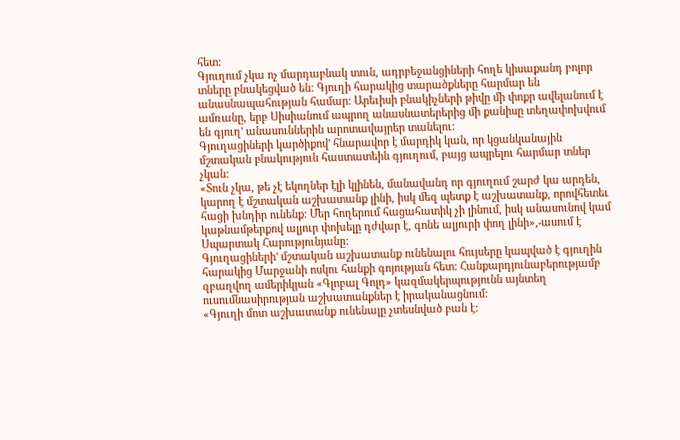հետ:
Գյուղում չկա ոչ մարդաբնակ տուն, ադրբեջանցիների հողե կիսաքանդ բոլոր տները բնակեցված են: Գյուղի հարակից տարածքները հարմար են անասնապահության համար: Արեւիսի բնակիչների թիվը մի փոքր ավելանում է ամռանը, երբ Սիսիանում ապրող անասնատերերից մի քանիսը տեղափոխվում են գյուղ' անասուններին արոտավայրեր տանելու:
Գյուղացիների կարծիքով' հնարավոր է մարդիկ կան, որ կցանկանային մշտական բնակություն հաստատեին գյուղում, բայց ապրելու հարմար տներ չկան:
«Տուն չկա, թե չէ եկողներ էլի կլինեն, մանավանդ որ գյուղում շարժ կա արդեն, կարող է մշտական աշխատանք լինի, իսկ մեզ պետք է աշխատանք, որովհետեւ հացի խնդիր ունենք: Մեր հողերում հացահատիկ չի լինում, իսկ անասունով կամ կաթնամթերքով ալյուր փոխելը դժվար է, գոնե ալյուրի փող լինի»,-ասում է Սպարտակ Հարությունյանը:
Գյուղացիների' մշտական աշխատանք ունենալու հույսերը կապված է գյուղին հարակից Մարջանի ոսկու հանքի գոյության հետ: Հանքարդյունաբերությամբ զբաղվող ամերիկյան «Գլոբալ Գոլդ» կազմակերպությունն այնտեղ ուսումնասիրության աշխատանքներ է իրականացնում:
«Գյուղի մոտ աշխատանք ունենալը չտեսնված բան է: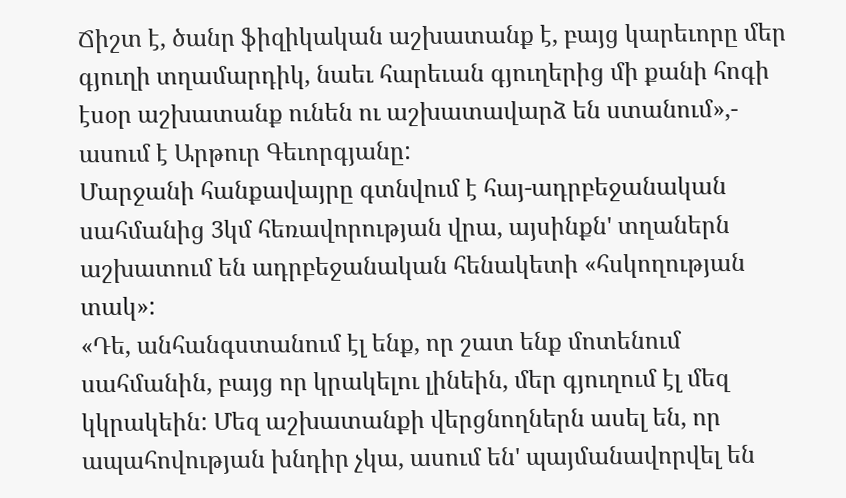Ճիշտ է, ծանր ֆիզիկական աշխատանք է, բայց կարեւորը մեր գյուղի տղամարդիկ, նաեւ հարեւան գյուղերից մի քանի հոգի էսօր աշխատանք ունեն ու աշխատավարձ են ստանում»,- ասում է Արթուր Գեւորգյանը:
Մարջանի հանքավայրը գտնվում է հայ-ադրբեջանական սահմանից 3կմ հեռավորության վրա, այսինքն' տղաներն աշխատում են ադրբեջանական հենակետի «հսկողության տակ»:
«Դե, անհանգստանում էլ ենք, որ շատ ենք մոտենում սահմանին, բայց որ կրակելու լինեին, մեր գյուղում էլ մեզ կկրակեին: Մեզ աշխատանքի վերցնողներն ասել են, որ ապահովության խնդիր չկա, ասում են' պայմանավորվել են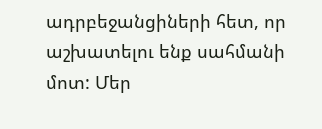ադրբեջանցիների հետ, որ աշխատելու ենք սահմանի մոտ: Մեր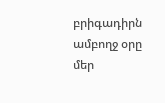բրիգադիրն ամբողջ օրը մեր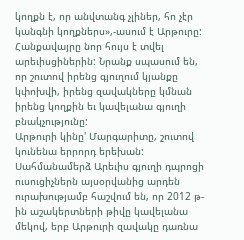կողքն է, որ անվտանգ չլիներ, հո չէր կանգնի կողքներս»,-ասում է Արթուրը:
Հանքավայրը նոր հույս է տվել արեւիսցիներին: Նրանք սպասում են, որ շուտով իրենց գյուղում կյանքը կփոխվի, իրենց զավակները կմնան իրենց կողքին եւ կավելանա գյուղի բնակչությունը:
Արթուրի կինը' Մարգարիտը, շուտով կունենա երրորդ երեխան: Սահմանամերձ Արեւիս գյուղի դպրոցի ուսուցիչներն այսօրվանից արդեն ուրախությամբ հաշվում են, որ 2012 թ-ին աշակերտների թիվը կավելանա մեկով, երբ Արթուրի զավակը դառնա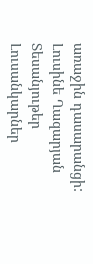առաջին դասարանցի:
Լուսինե Ղազարյան
Տեսանյութեր
Լուսանկարներ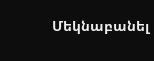Մեկնաբանել